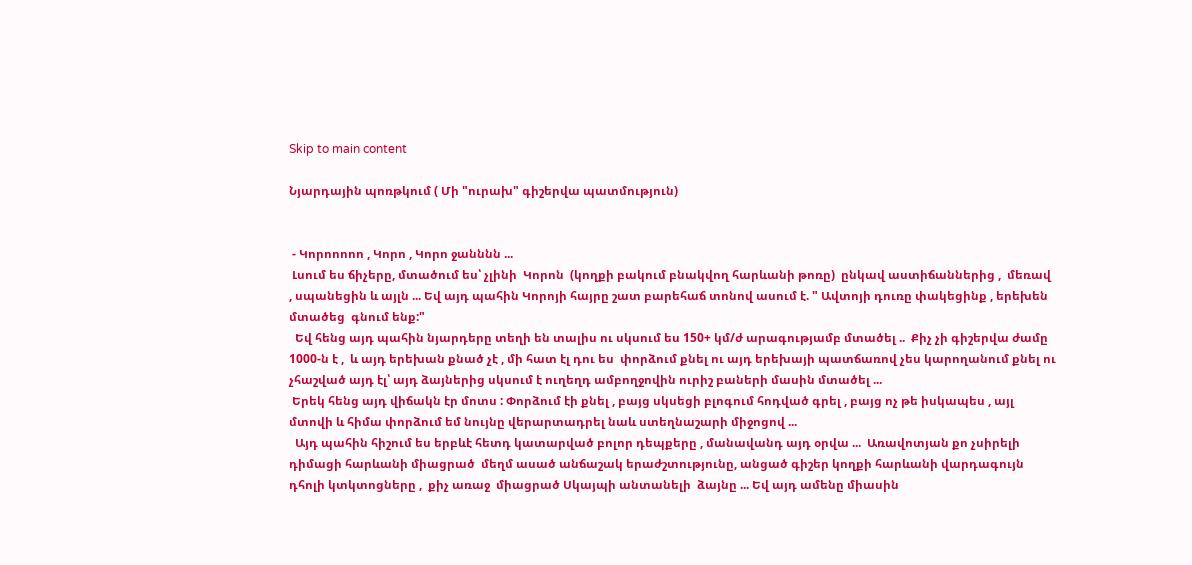Skip to main content

Նյարդային պոռթկում ( Մի "ուրախ" գիշերվա պատմություն)


 - Կորոոոոո , Կորո , Կորո ջանննն ...
 Լսում ես ճիչերը, մտածում ես՝ չլինի  Կորոն  (կողքի բակում բնակվող հարևանի թոռը)  ընկավ աստիճաններից ,  մեռավ  , սպանեցին և այլն ... Եվ այդ պահին Կորոյի հայրը շատ բարեհաճ տոնով ասում է. " Ավտոյի դուռը փակեցինք , երեխեն մտածեց  գնում ենք:"
  Եվ հենց այդ պահին նյարդերը տեղի են տալիս ու սկսում ես 150+ կմ/ժ արագությամբ մտածել ..  Քիչ չի գիշերվա ժամը 1000-ն է ,  և այդ երեխան քնած չէ , մի հատ էլ դու ես  փորձում քնել ու այդ երեխայի պատճառով չես կարողանում քնել ու չհաշված այդ էլ՝ այդ ձայներից սկսում է ուղեղդ ամբողջովին ուրիշ բաների մասին մտածել ...
 Երեկ հենց այդ վիճակն էր մոտս : Փորձում էի քնել , բայց սկսեցի բլոգում հոդված գրել , բայց ոչ թե իսկապես , այլ մտովի և հիմա փորձում եմ նույնը վերարտադրել նաև ստեղնաշարի միջոցով ...
  Այդ պահին հիշում ես երբևէ հետդ կատարված բոլոր դեպքերը , մանավանդ այդ օրվա ...  Առավոտյան քո չսիրելի դիմացի հարևանի միացրած  մեղմ ասած անճաշակ երաժշտությունը, անցած գիշեր կողքի հարևանի վարդագույն դհոլի կտկտոցները ,  քիչ առաջ  միացրած Սկայպի անտանելի  ձայնը ... Եվ այդ ամենը միասին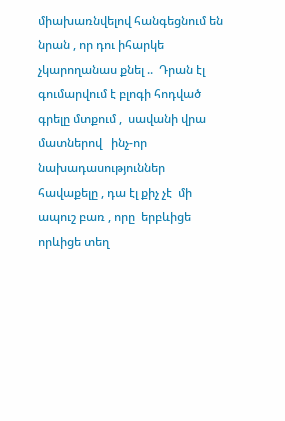միախառնվելով հանգեցնում են նրան , որ դու իհարկե չկարողանաս քնել ..  Դրան էլ գումարվում է բլոգի հոդված գրելը մտքում ,  սավանի վրա մատներով   ինչ-որ նախադասություններ հավաքելը , դա էլ քիչ չէ  մի ապուշ բառ , որը  երբևիցե որևիցե տեղ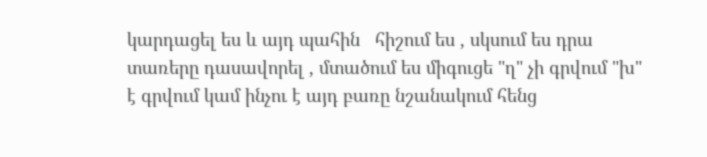կարդացել ես և այդ պահին   հիշում ես , սկսում ես դրա տառերը դասավորել , մտածում ես միգուցե "ղ" չի գրվում "խ" է գրվում կամ ինչու է այդ բառը նշանակում հենց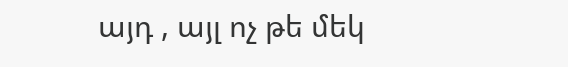այդ , այլ ոչ թե մեկ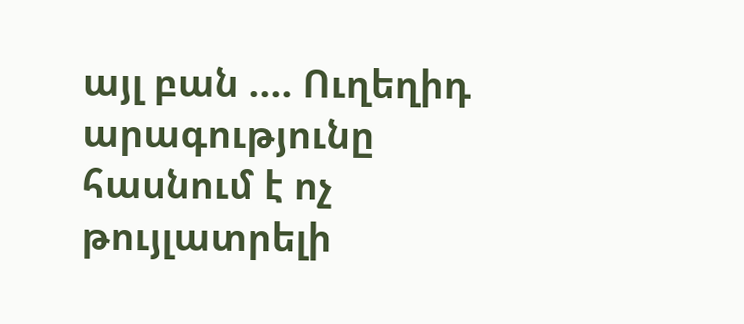այլ բան .... Ուղեղիդ արագությունը հասնում է ոչ թույլատրելի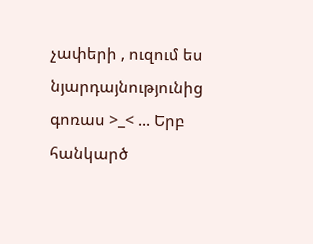չափերի , ուզում ես նյարդայնությունից գոռաս >_< ... Երբ հանկարծ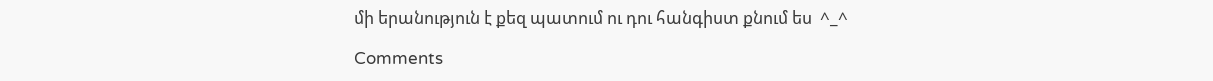մի երանություն է քեզ պատում ու դու հանգիստ քնում ես  ^_^

Comments